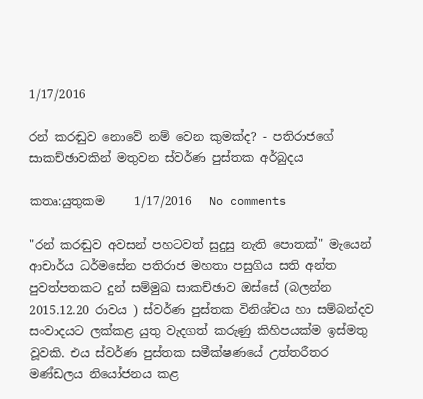1/17/2016

රන් කරඬුව නොවේ නම් වෙන කුමක්ද? - පතිරාජගේ සාකච්ඡාවකින් මතුවන ස්වර්ණ පුස්තක අර්බුදය

කතෘ:යුතුකම     1/17/2016   No comments

"රන් කරඬුව අවසන් පහටවත් සුදුසු නැති පොතක්" මැයෙන් ආචාර්ය ධර්මසේන පතිරාජ මහතා පසුගිය සති අන්ත පුවත්පතකට දුන් සම්මුඛ සාකච්ඡාව ඔස්සේ (බලන්න 2015.12.20 රාවය ) ස්වර්ණ පුස්තක විනිශ්චය හා සම්බන්දව සංවාදයට ලක්කළ යුතු වැදගත් කරුණු කිහිපයක්ම ඉස්මතු වූවකි. එය ස්වර්ණ පුස්තක සමීක්ෂණයේ උත්තරීතර මණ්ඩලය නියෝජනය කළ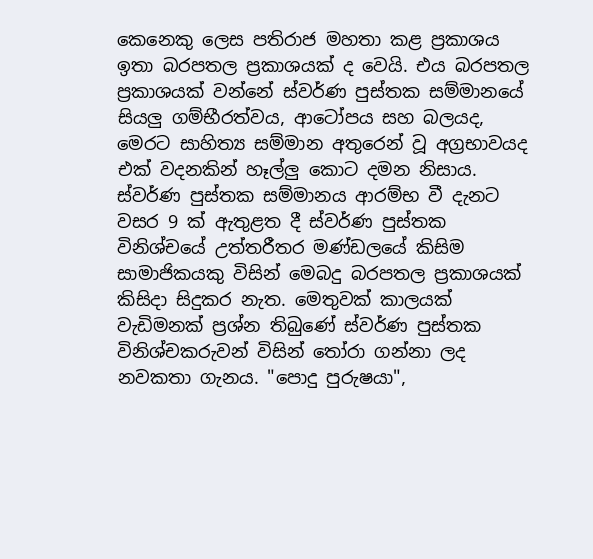කෙනෙකු ලෙස පතිරාජ මහතා කළ ප්‍රකාශය ඉතා බරපතල ප්‍රකාශයක් ද වෙයි. එය බරපතල ප්‍රකාශයක් වන්නේ ස්වර්ණ පුස්තක සම්මානයේ සියලු ගම්භීරත්වය, ආටෝපය සහ බලයද, මෙරට සාහිත්‍ය සම්මාන අතුරෙන් වූ අග්‍රභාවයද එක් වදනකින් හෑල්ලු කොට දමන නිසාය. ස්වර්ණ පුස්තක සම්මානය ආරම්භ වී දැනට වසර 9 ක් ඇතුළත දී ස්වර්ණ පුස්තක විනිශ්චයේ උත්තරීතර මණ්ඩලයේ කිසිම සාමාජිකයකු විසින් මෙබදු බරපතල ප්‍රකාශයක් කිසිදා සිදුකර නැත. මෙතුවක් කාලයක් වැඩිමනක් ප්‍රශ්න තිබුණේ ස්වර්ණ පුස්තක විනිශ්චකරුවන් විසින් තෝරා ගන්නා ලද නවකතා ගැනය. "පොදු පුරුෂයා",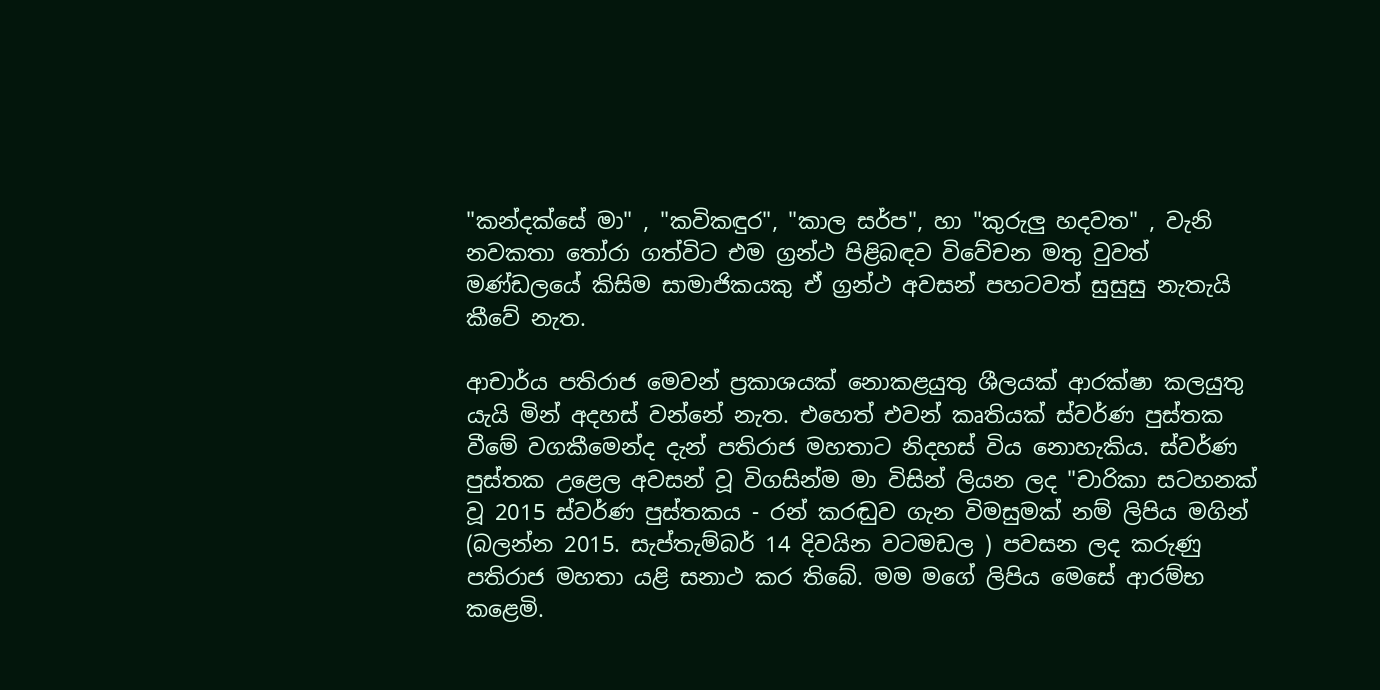"කන්දක්සේ මා" , "කවිකඳුර", "කාල සර්ප", හා "කුරුලු හදවත" , වැනි නවකතා තෝරා ගත්විට එම ග්‍රන්ථ පිළිබඳව විවේචන මතු වුවත් මණ්ඩලයේ කිසිම සාමාජිකයකු ඒ ග්‍රන්ථ අවසන් පහටවත් සුසුසු නැතැයි කීවේ නැත.

ආචාර්ය පතිරාජ මෙවන් ප්‍රකාශයක් නොකළයුතු ශීලයක් ආරක්ෂා කලයුතු යැයි මින් අදහස් වන්නේ නැත. එහෙත් එවන් කෘතියක් ස්වර්ණ පුස්තක වීමේ වගකීමෙන්ද දැන් පතිරාජ මහතාට නිදහස් විය නොහැකිය. ස්වර්ණ පුස්තක උළෙල අවසන් වූ විගසින්ම මා විසින් ලියන ලද "චාරිකා සටහනක් වූ 2015 ස්වර්ණ පුස්තකය - රන් කරඬුව ගැන විමසුමක් නම් ලිපිය මගින් (බලන්න 2015. සැප්තැම්බර් 14 දිවයින වටමඩල ) පවසන ලද කරුණු පතිරාජ මහතා යළි සනාථ කර තිබේ. මම මගේ ලිපිය මෙසේ ආරම්භ කළෙමි.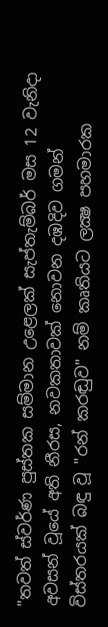"තවත් ස්‌වර්ණ පුස්‌තක සම්මාන උළෙලක්‌ සැප්තැම්බර් මස 12 වැනිදා අවසන් වූයේ අති නීරස, නවකතාවක්‌ නොවන දඹදිව ගමන් විස්‌තරයක්‌ බඳු වූ "රන් කරඬුව" නම් කෘතියට ලක්‍ෂ පහමාරක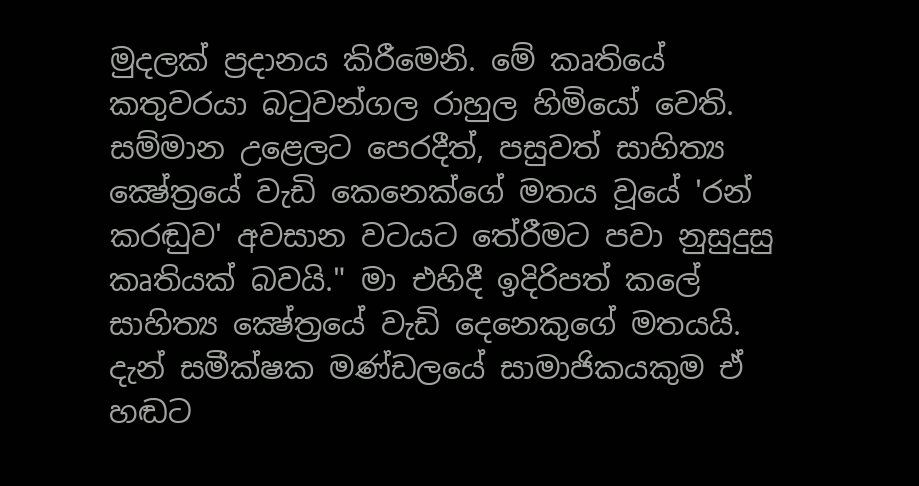මුදලක්‌ ප්‍රදානය කිරීමෙනි. මේ කෘතියේ කතුවරයා බටුවන්ගල රාහුල හිමියෝ වෙති. සම්මාන උළෙලට පෙරදීත්, පසුවත් සාහිත්‍ය ක්‍ෂේත්‍රයේ වැඩි කෙනෙක්‌ගේ මතය වූයේ 'රන් කරඬුව' අවසාන වටයට තේරීමට පවා නුසුදුසු කෘතියක්‌ බවයි." මා එහිදී ඉදිරිපත් කලේ සාහිත්‍ය ක්‍ෂේත්‍රයේ වැඩි දෙනෙකුගේ මතයයි. දැන් සමීක්ෂක මණ්ඩලයේ සාමාජිකයකුම ඒ හඬට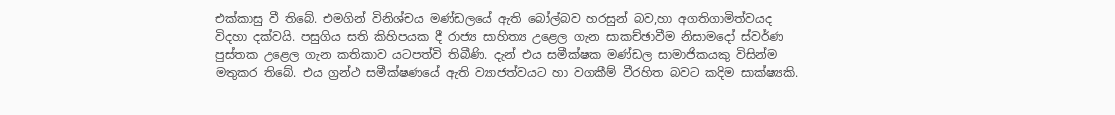එක්කාසු වී තිබේ. එමගින් විනිශ්චය මණ්ඩලයේ ඇති බෝල්බව හරසුන් බව,හා අගතිගාමිත්වයද විදහා දක්වයි. පසුගිය සති කිහිපයක දී රාජ්‍ය සාහිත්‍ය උළෙල ගැන සාකච්ඡාවීම නිසාමදෝ ස්වර්ණ පුස්තක උළෙල ගැන කතිකාව යටපත්වි තිබීණි. දැන් එය සමීක්ෂක මණ්ඩල සාමාජිකයකු විසින්ම මතුකර තිබේ. එය ග්‍රන්ථ සමීක්ෂණයේ ඇති ව්‍යාජත්වයට හා වගකීම් වීරහිත බවට කදිම සාක්ෂ්‍යකි.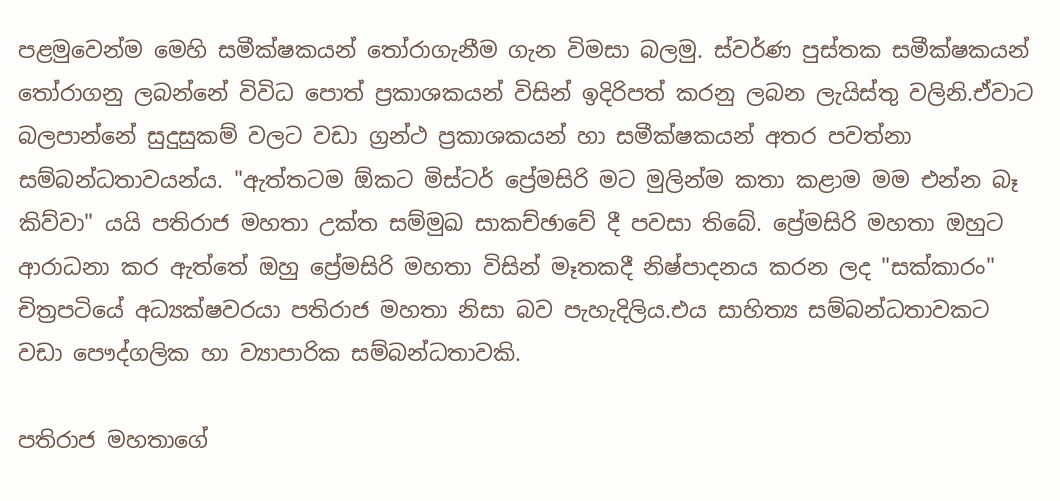පළමුවෙන්ම මෙහි සමීක්ෂකයන් තෝරාගැනීම ගැන විමසා බලමු. ස්වර්ණ පුස්තක සමීක්ෂකයන් තෝරාගනු ලබන්නේ විවිධ පොත් ප්‍රකාශකයන් විසින් ඉදිරිපත් කරනු ලබන ලැයිස්තු වලිනි.ඒවාට බලපාන්නේ සුදුසුකම් වලට වඩා ග්‍රන්ථ ප්‍රකාශකයන් හා සමීක්ෂකයන් අතර පවත්නා සම්බන්ධතාවයන්ය. "ඇත්තටම ඕකට මිස්ටර් ප්‍රේමසිරි මට මුලින්ම කතා කළාම මම එන්න බෑ කිව්වා" යයි පතිරාජ මහතා උක්ත සම්මුඛ සාකච්ඡාවේ දී පවසා තිබේ. ප්‍රේමසිරි මහතා ඔහුට ආරාධනා කර ඇත්තේ ඔහු ප්‍රේමසිරි මහතා විසින් මෑතකදී නිෂ්පාදනය කරන ලද "සක්කාරං" චිත්‍රපටියේ අධ්‍යක්ෂවරයා පතිරාජ මහතා නිසා බව පැහැදිලිය.එය සාහිත්‍ය සම්බන්ධතාවකට වඩා පෞද්ගලික හා ව්‍යාපාරික සම්බන්ධතාවකි.

පතිරාජ මහතාගේ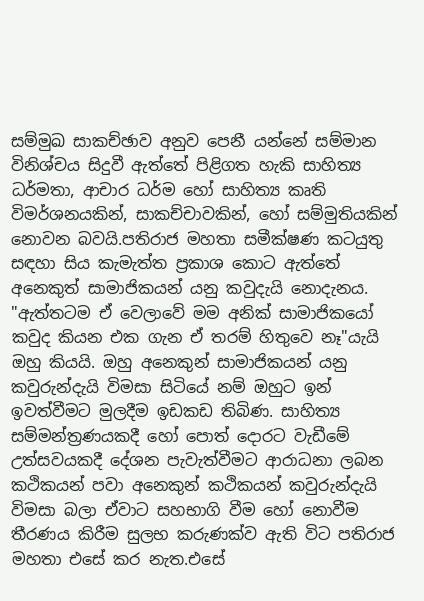සම්මුඛ සාකච්ඡාව අනුව පෙනී යන්නේ සම්මාන විනිශ්චය සිදුවී ඇත්තේ පිළිගත හැකි සාහිත්‍ය ධර්මතා, ආචාර ධර්ම හෝ සාහිත්‍ය කෘති විමර්ශනයකින්, සාකච්චාවකින්, හෝ සම්මුතියකින් නොවන බවයි.පතිරාජ මහතා සමීක්ෂණ කටයුතු සඳහා සිය කැමැත්ත ප්‍රකාශ කොට ඇත්තේ අනෙකුත් සාමාජිකයන් යනු කවුදැයි නොදැනය. "ඇත්තටම ඒ වෙලාවේ මම අනික් සාමාජිකයෝ කවුද කියන එක ගැන ඒ තරම් හිතුවෙ නෑ"යැයි ඔහු කියයි. ඔහු අනෙකුන් සාමාජිකයන් යනු කවුරුන්දැයි විමසා සිටියේ නම් ඔහුට ඉන් ඉවත්වීමට මුලදීම ඉඩකඩ තිබිණ. සාහිත්‍ය සම්මන්ත්‍රණයකදී හෝ පොත් දොරට වැඩීමේ උත්සවයකදී දේශන පැවැත්වීමට ආරාධනා ලබන කථිකයන් පවා අනෙකුන් කථිකයන් කවුරුන්දැයි විමසා බලා ඒවාට සහභාගි වීම හෝ නොවීම තීරණය කිරීම සුලභ කරුණක්ව ඇති විට පතිරාජ මහතා එසේ කර නැත.එසේ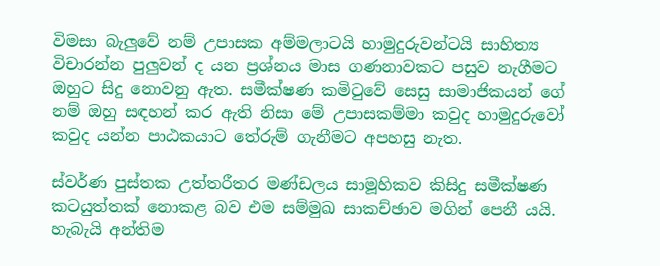විමසා බැලුවේ නම් උපාසක අම්මලාටයි හාමුදුරුවන්ටයි සාහිත්‍ය විචාරන්න පුලුවන් ද යන ප්‍රශ්නය මාස ගණනාවකට පසුව නැගීමට ඔහුට සිදු නොවනු ඇත. සමීක්ෂණ කමිටුවේ සෙසු සාමාජිකයන් ගේ නම් ඔහු සඳහන් කර ඇති නිසා මේ උපාසකම්මා කවුද හාමුදුරුවෝ කවුද යන්න පාඨකයාට තේරුම් ගැනීමට අපහසු නැත.

ස්වර්ණ පුස්තක උත්තරීතර මණ්ඩලය සාමූහිකව කිසිදු සමීක්ෂණ කටයුත්තක් නොකළ බව එම සම්මුඛ සාකච්ඡාව මගින් පෙනී යයි. හැබැයි අන්තිම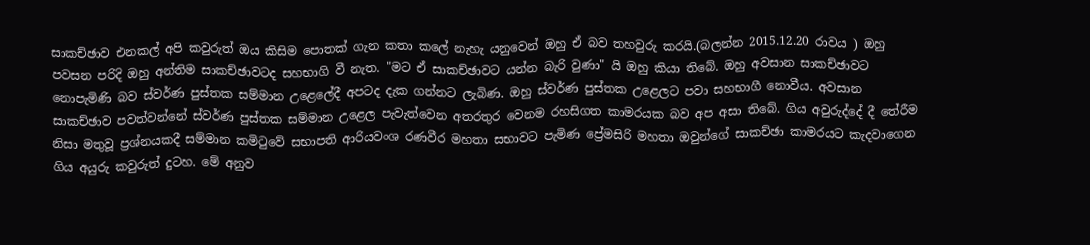සාකච්ඡාව එනකල් අපි කවුරුත් ඔය කිසිම පොතක් ගැන කතා කලේ නැහැ යනුවෙන් ඔහු ඒ බව තහවුරු කරයි.(බලන්න 2015.12.20 රාවය ) ඔහු පවසන පරිදි ඔහු අන්තිම සාකච්ඡාවටද සහභාගි වී නැත. "මට ඒ සාකච්ඡාවට යන්න බැරි වුණා" යි ඔහු කියා තිබේ. ඔහු අවසාන සාකච්ඡාවට නොපැමිණි බව ස්වර්ණ පුස්තක සම්මාන උළෙලේදී අපටද දැක ගන්නට ලැබිණ. ඔහු ස්වර්ණ පුස්තක උළෙලට පවා සහභාගී නොවීය. අවසාන සාකච්ඡාව පවත්වන්නේ ස්වර්ණ පුස්තක සම්මාන උළෙල පැවැත්වෙන අතරතුර වෙනම රහසිගත කාමරයක බව අප අසා තිබේ. ගිය අවුරුද්දේ දී තේරීම නිසා මතුවූ ප්‍රශ්නයකදී සම්මාන කමිටුවේ සභාපති ආරියවංශ රණවීර මහතා සභාවට පැමිණ ප්‍රේමසිරි මහතා ඔවුන්ගේ සාකච්ඡා කාමරයට කැදවාගෙන ගිය අයුරු කවුරුත් දුටහ. මේ අනුව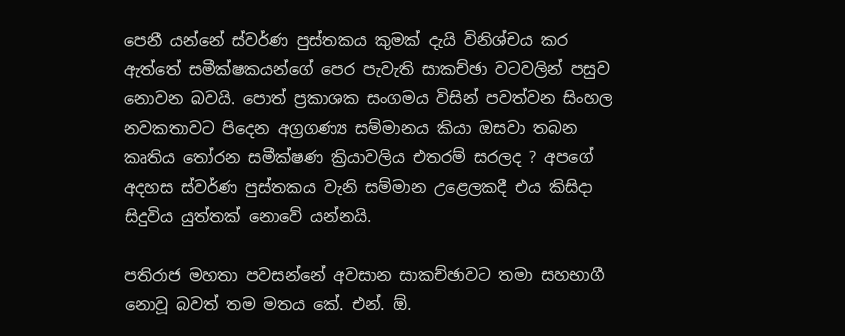පෙනී යන්නේ ස්වර්ණ පුස්තකය කුමක් දැයි විනිශ්චය කර ඇත්තේ සමීක්ෂකයන්ගේ පෙර පැවැති සාකච්ඡා වටවලින් පසුව නොවන බවයි. පොත් ප්‍රකාශක සංගමය විසින් පවත්වන සිංහල නවකතාවට පිදෙන අග්‍රගණ්‍ය සම්මානය කියා ඔසවා තබන කෘතිය තෝරන සමීක්ෂණ ක්‍රියාවලිය එතරම් සරලද ? අපගේ අදහස ස්වර්ණ පුස්තකය වැනි සම්මාන උළෙලකදී එය කිසිදා සිදුවිය යුත්තක් නොවේ යන්නයි.

පතිරාජ මහතා පවසන්නේ අවසාන සාකච්ඡාවට තමා සහභාගී නොවූ බවත් තම මතය කේ. එන්. ඕ.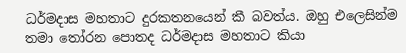ධර්මදාස මහතාට දුරකතනයෙන් කී බවත්ය. ඔහු එලෙසින්ම තමා තෝරන පොතද ධර්මදාස මහතාට කියා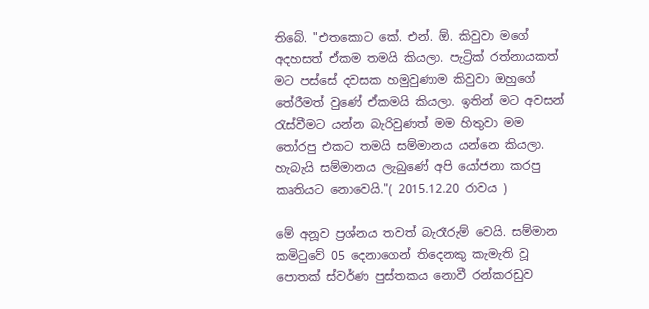තිබේ. "එතකොට කේ. එන්. ඕ. කිවුවා මගේ අදහසත් ඒකම තමයි කියලා. පැට්‍රික් රත්නායකත් මට පස්සේ දවසක හමුවුණාම කිවුවා ඔහුගේ තේරීමත් වුණේ ඒකමයි කියලා. ඉතින් මට අවසන් රැස්වීමට යන්න බැරිවුණත් මම හිතුවා මම තෝරපු එකට තමයි සම්මානය යන්නෙ කියලා. හැබැයි සම්මානය ලැබුණේ අපි යෝජනා කරපු කෘතියට නොවෙයි."( 2015.12.20 රාවය )

මේ අනූව ප්‍රශ්නය තවත් බැරෑරුම් වෙයි. සම්මාන කමිටුවේ 05 දෙනාගෙන් තිදෙනකු කැමැති වූ පොතක් ස්වර්ණ පුස්තකය නොවී රන්කරඩුව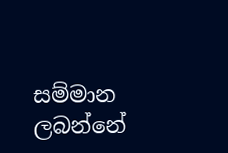සම්මාන ලබන්නේ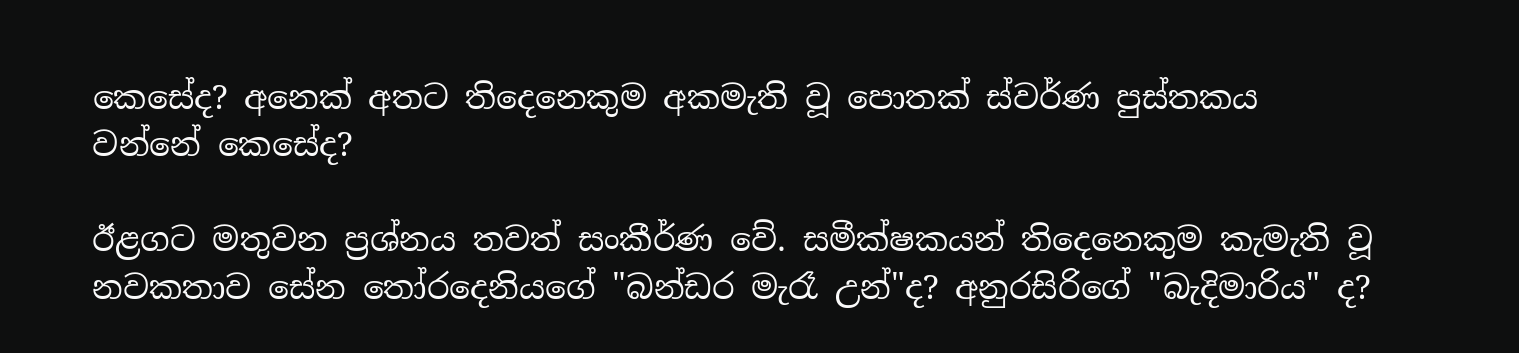කෙසේද? අනෙක් අතට තිදෙනෙකුම අකමැති වූ පොතක් ස්වර්ණ පුස්තකය වන්නේ කෙසේද?

ඊළගට මතුවන ප්‍රශ්නය තවත් සංකීර්ණ වේ. සමීක්ෂකයන් තිදෙනෙකුම කැමැති වූ නවකතාව සේන තෝරදෙනියගේ "බන්ඩර මැරෑ උන්"ද? අනුරසිරිගේ "බැදිමාරිය" ද?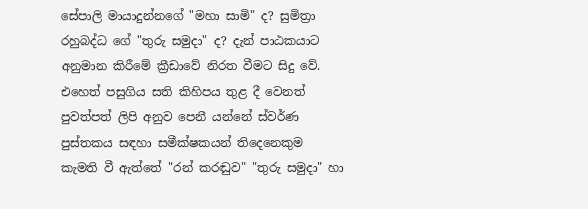සේපාලි මායාදුන්නගේ "මහා සාමි" ද? සුමිත්‍රා රහුබද්ධ ගේ "තුරු සමුදා" ද? දැන් පාඨකයාට අනුමාන කිරීමේ ක්‍රීඩාවේ නිරත වීමට සිදු වේ. එහෙත් පසුගිය සති කිහිපය තුළ දී වෙනත් පුවත්පත් ලිපි අනුව පෙනී යන්නේ ස්වර්ණ පුස්තකය සඳහා සමීක්ෂකයන් තිදෙනෙකුම කැමති වී ඇත්තේ "රන් කරඬුව" "තුරු සමුදා" හා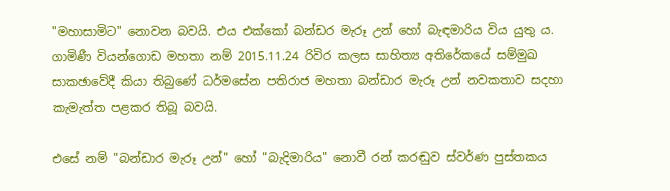"මහාසාමිට" නොවන බවයි. එය එක්කෝ බන්ඩර මැරූ උන් හෝ බැඳමාරිය විය යුතු ය. ගාමිණී වියන්ගොඩ මහතා නම් 2015.11.24 රිවිර කලස සාහිත්‍ය අතිරේකයේ සම්මුඛ සාකඡාවේදී කියා තිබුණේ ධර්මසේන පතිරාජ මහතා බන්ඩාර මැරූ උන් නවකතාව සදහා කැමැත්ත පළකර තිබූ බවයි.

එසේ නම් "බන්ඩාර මැරූ උන්" හෝ "බැදිමාරිය" නොවී රන් කරඬුව ස්වර්ණ පුස්තකය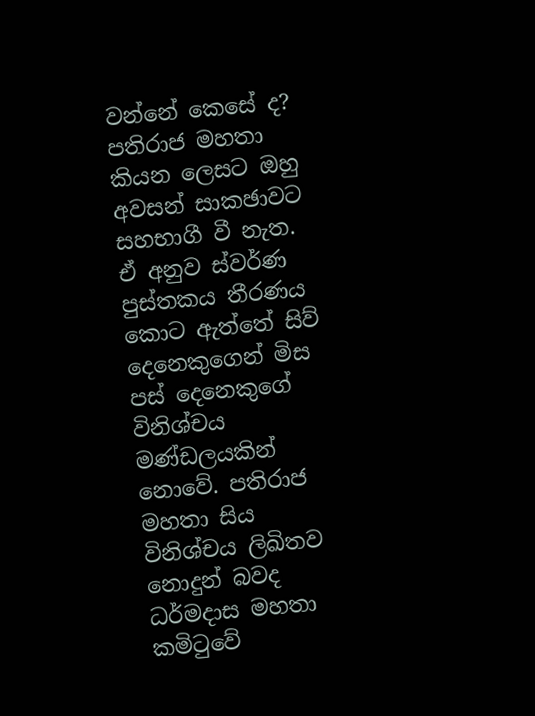වන්නේ කෙසේ ද? පතිරාජ මහතා කියන ලෙසට ඔහු අවසන් සාකඡාවට සහභාගී වී නැත. ඒ අනුව ස්වර්ණ පුස්තකය තීරණය කොට ඇත්තේ සිව් දෙනෙකුගෙන් මිස පස් දෙනෙකුගේ විනිශ්චය මණ්ඩලයකින් නොවේ. පතිරාජ මහතා සිය විනිශ්චය ලිඛිතව නොදුන් බවද ධර්මදාස මහතා කමිටුවේ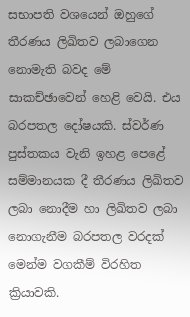සභාපති වශයෙන් ඔහුගේ තීරණය ලිඛිතව ලබාගෙන නොමැති බවද මේ සාකච්ඡාවෙන් හෙළි වෙයි. එය බරපතල දෝෂයකි. ස්වර්ණ පුස්තකය වැනි ඉහළ පෙළේ සම්මානයක දී තීරණය ලිඛිතව ලබා නොදීම හා ලිඛිතව ලබා නොගැනීම බරපතල වරදක් මෙන්ම වගකීම් විරහිත ක්‍රියාවකි.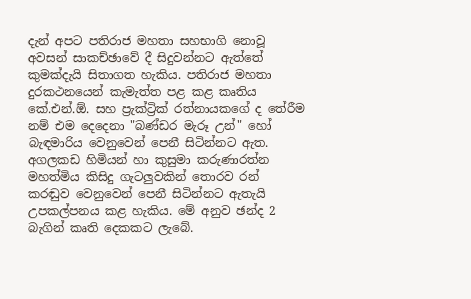දැන් අපට පතිරාජ මහතා සහභාගි නොවූ අවසන් සාකච්ඡාවේ දී සිදුවන්නට ඇත්තේ කුමක්දැයි සිතාගත හැකිය. පතිරාජ මහතා දුරකථනයෙන් කැමැත්ත පළ කළ කෘතිය කේ.එන්.ඕ. සහ ප්‍රැක්ට්‍රික් රත්නායකගේ ද තේරීම නම් එම දෙදෙනා "බණ්ඩර මැරූ උන්" හෝ බැඳමාරිය වෙනුවෙන් පෙනී සිටින්නට ඇත. අගලකඩ හිමියන් හා කුසුමා කරුණාරත්න මහත්මිය කිසිදු ගැටලුවකින් තොරව රන් කරඬුව වෙනුවෙන් පෙනී සිටින්නට ඇතැයි උපකල්පනය කළ හැකිය. මේ අනුව ඡන්ද 2 බැගින් කෘති දෙකකට ලැබේ.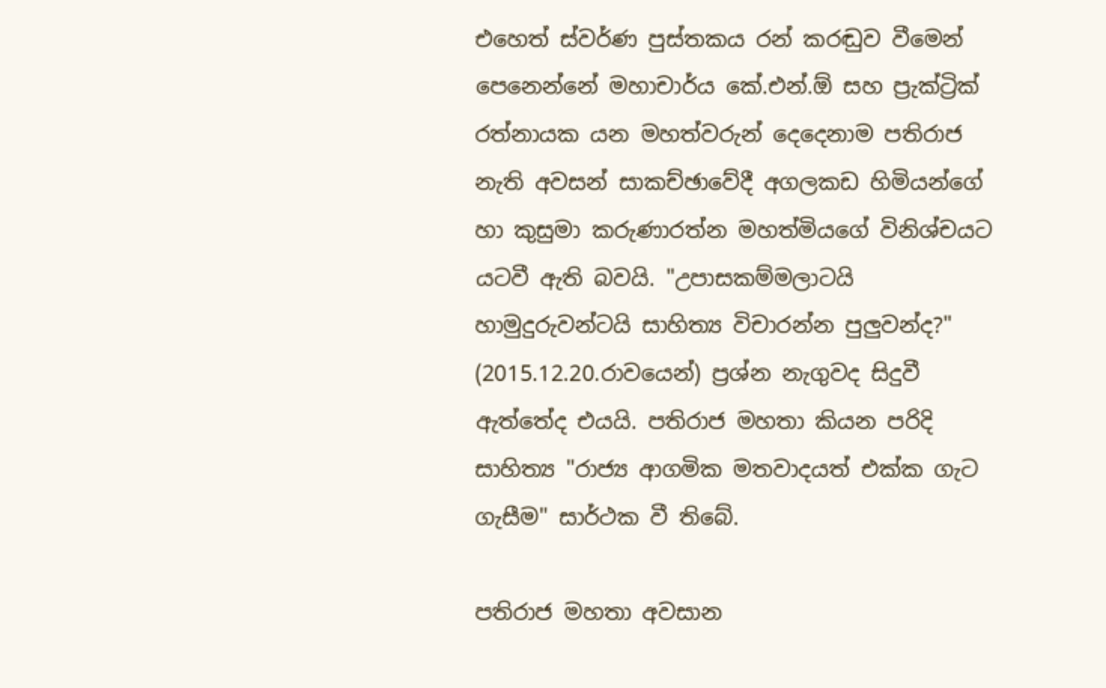එහෙත් ස්වර්ණ පුස්තකය රන් කරඬුව වීමෙන් පෙනෙන්නේ මහාචාර්ය කේ.එන්.ඕ සහ ප්‍රැක්ට්‍රික් රත්නායක යන මහත්වරුන් දෙදෙනාම පතිරාජ නැති අවසන් සාකච්ඡාවේදී අගලකඩ හිමියන්ගේ හා කුසුමා කරුණාරත්න මහත්මියගේ විනිශ්චයට යටවී ඇති බවයි. "උපාසකම්මලාටයි හාමුදුරුවන්ටයි සාහිත්‍ය විචාරන්න පුලුවන්ද?" (2015.12.20.රාවයෙන්) ප්‍රශ්න නැගුවද සිදුවී ඇත්තේද එයයි. පතිරාජ මහතා කියන පරිදි සාහිත්‍ය "රාජ්‍ය ආගමික මතවාදයත් එක්ක ගැට ගැසීම" සාර්ථක වී තිබේ.

පතිරාජ මහතා අවසාන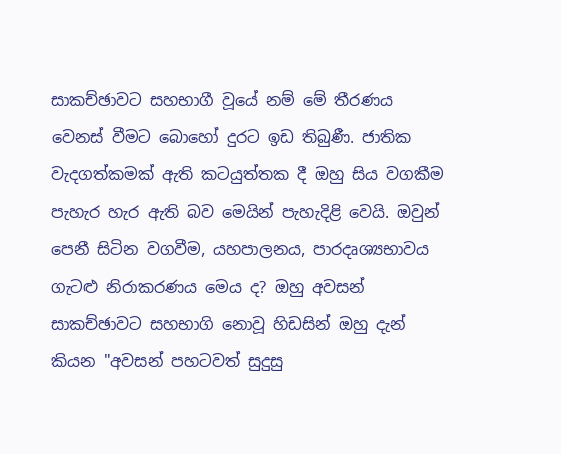සාකච්ඡාවට සහභාගී වූයේ නම් මේ තීරණය වෙනස් වීමට බොහෝ දුරට ඉඩ තිබුණී. ජාතික වැදගත්කමක් ඇති කටයුත්තක දී ඔහු සිය වගකීම පැහැර හැර ඇති බව මෙයින් පැහැදිළි වෙයි. ඔවුන් පෙනී සිටින වගවීම, යහපාලනය, පාරදෘශ්‍යභාවය ගැටළු නිරාකරණය මෙය ද? ඔහු අවසන් සාකච්ඡාවට සහභාගි නොවූ හිඩසින් ඔහු දැන් කියන "අවසන් පහටවත් සුදුසු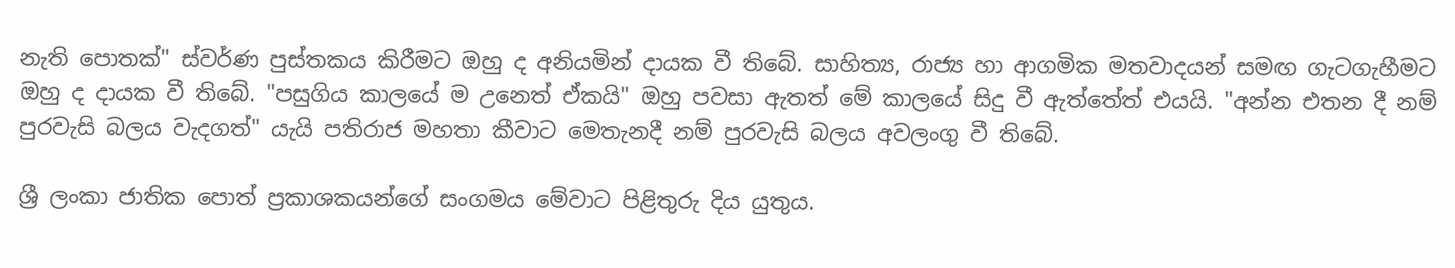නැති පොතක්" ස්වර්ණ පුස්තකය කිරීමට ඔහු ද අනියමින් දායක වී තිබේ. සාහිත්‍ය, රාජ්‍ය හා ආගමික මතවාදයන් සමඟ ගැටගැහීමට ඔහු ද දායක වී තිබේ. "පසුගිය කාලයේ ම උනෙත් ඒකයි" ඔහු පවසා ඇතත් මේ කාලයේ සිදු වී ඇත්තේත් එයයි. "අන්න එතන දී නම් පුරවැසි බලය වැදගත්" යැයි පතිරාජ මහතා කීවාට මෙතැනදී නම් පුරවැසි බලය අවලංගු වී තිබේ.

ශ්‍රී ලංකා ජාතික පොත් ප්‍රකාශකයන්ගේ සංගමය මේවාට පිළිතුරු දිය යුතුය.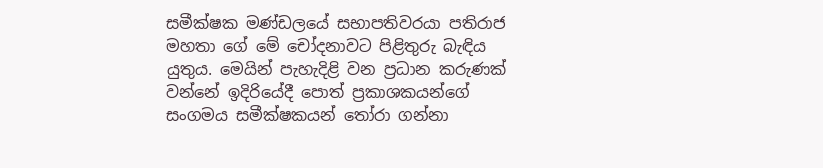සමීක්ෂක මණ්ඩලයේ සභාපතිවරයා පතිරාජ මහතා ගේ මේ චෝදනාවට පිළිතුරු බැඳිය යුතුය. මෙයින් පැහැදිළි වන ප්‍රධාන කරුණක් වන්නේ ඉදිරියේදී පොත් ප්‍රකාශකයන්ගේ සංගමය සමීක්ෂකයන් තෝරා ගන්නා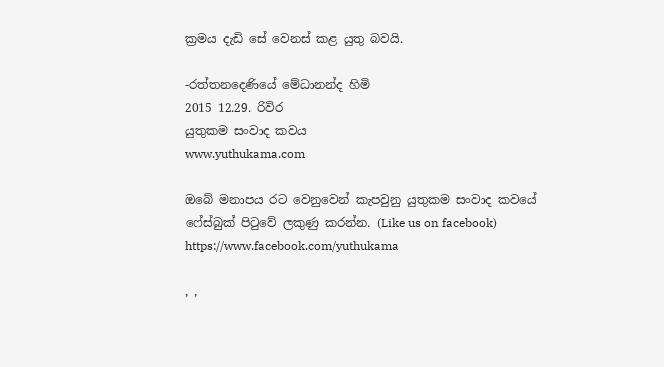ක්‍රමය දැඩි සේ වෙනස් කළ යුතු බවයි.

-රත්තනදෙණියේ මේධානන්ද හිමි
2015 12.29. රිවිර
යුතුකම සංවාද කවය
www.yuthukama.com

ඔබේ මනාපය රට වෙනුවෙන් කැපවුනු යුතුකම සංවාද කවයේ ෆේස්බුක් පිටුවේ ලකුණු කරන්න. (Like us on facebook)
https://www.facebook.com/yuthukama

, ,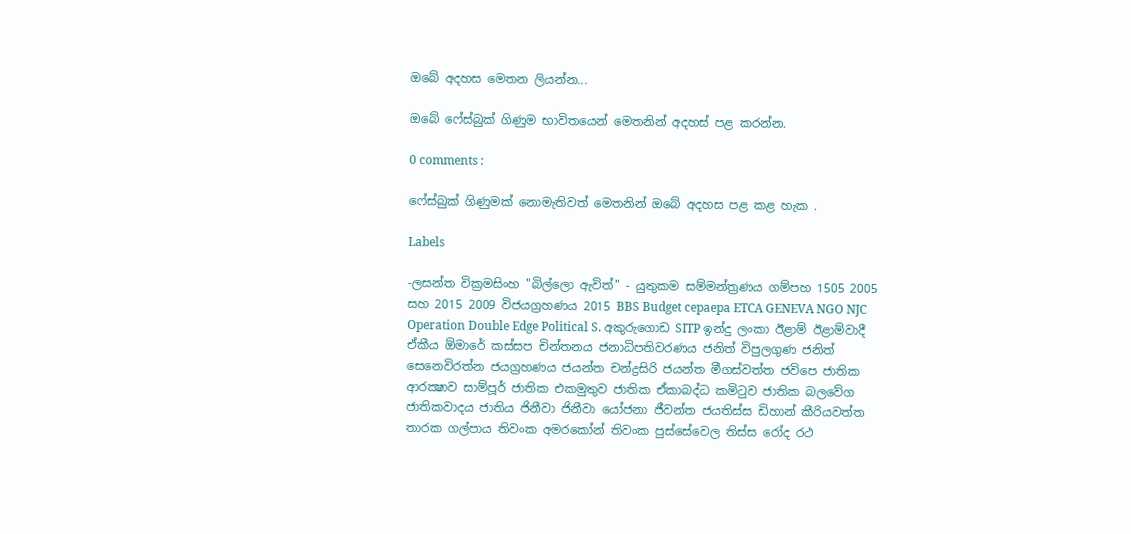ඔබේ අදහස මෙතන ලියන්න...

ඔබේ ෆේස්බුක් ගිණුම භාවිතයෙන් මෙතනින් අදහස් පළ කරන්න.

0 comments :

ෆේස්බුක් ගිණුමක් නොමැතිවත් මෙතනින් ඔබේ අදහස පළ කළ හැක .

Labels

-ලසන්ත වික්‍රමසිංහ "බිල්ලො ඇවිත්" - යුතුකම සම්මන්ත්‍රණය ගම්පහ 1505 2005 සහ 2015 2009 විජයග්‍රහණය 2015 BBS Budget cepaepa ETCA GENEVA NGO NJC Operation Double Edge Political S. අකුරුගොඩ SITP ඉන්දු ලංකා ඊළාම් ඊළාම්වාදී ඒකීය ඕමාරේ කස්‌සප චින්තනය ජනාධිපතිවරණය ජනිත් විපුලගුණ ජනිත් සෙනෙවිරත්න ජයග්‍රහණය ජයන්ත චන්ද්‍රසිරි ජයන්ත මීගස්වත්ත ජවිපෙ ජාතික ආරක්‍ෂාව සාම්පූර් ජාතික එකමුතුව ජාතික ඒකාබද්ධ කමිටුව ජාතික බලවේග ජාතිකවාදය ජාතිය ජිනීවා ජිනීවා යෝජනා ජීවන්ත ජයතිස්ස ඩිහාන් කීරියවත්ත තාරක ගල්පාය තිවංක අමරකෝන් තිවංක පුස්සේවෙල තිස්‌ස රෝද රථ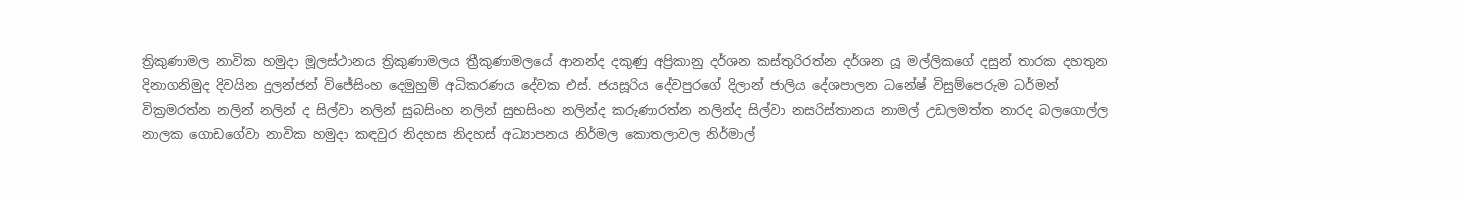ත්‍රිකුණාමල නාවික හමුදා මූලස්‌ථානය ත්‍රිකුණාමලය ත්‍රීකුණාමලයේ ආනන්ද දකුණු අප්‍රිකානු දර්ශන කස්තුරිරත්න දර්ශන යූ මල්ලිකගේ දසුන් තාරක දහතුන දිනාගනිමුද දිවයින දුලන්ජන් විජේසිංහ දෙමුහුම් අධිකරණය දේවක එස්. ජයසූරිය දේවපුරගේ දිලාන් ජාලිය දේශපාලන ධනේෂ් විසුම්පෙරුම ධර්මන් වික්‍රමරත්න නලින් නලින් ද සිල්වා නලින් සුබසිංහ නලින් සුභසිංහ නලින්ද කරුණාරත්න නලින්ද සිල්වා නසරිස්‌තානය නාමල් උඩලමත්ත නාරද බලගොල්ල නාලක ගොඩගේවා නාවික හමුදා කඳවුර නිදහස නිදහස් අධ්‍යාපනය නිර්මල කොතලාවල නිර්මාල්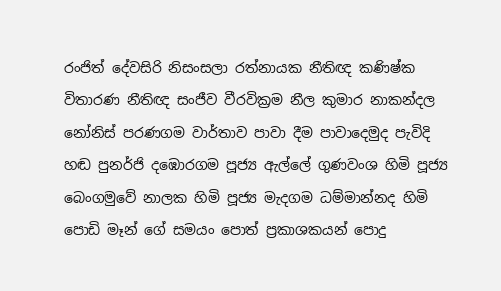රංජිත් දේවසිරි නිසංසලා රත්නායක නීතිඥ කණිෂ්ක විතාරණ නීතිඥ සංජීව වීරවික්‍රම නීල කුමාර නාකන්දල නෝනිස් පරණගම වාර්තාව පාවා දීම පාවාදෙමුද පැවිදි හඬ පුනර්ජි දඹොරගම පූජ්‍ය ඇල්ලේ ගුණවංශ හිමි පූජ්‍ය බෙංගමුවේ නාලක හිමි පූජ්‍ය මැදගම ධම්මාන්නද හිමි පොඩි මෑන් ගේ සමයං පොත් ප්‍රකාශකයන් පොදු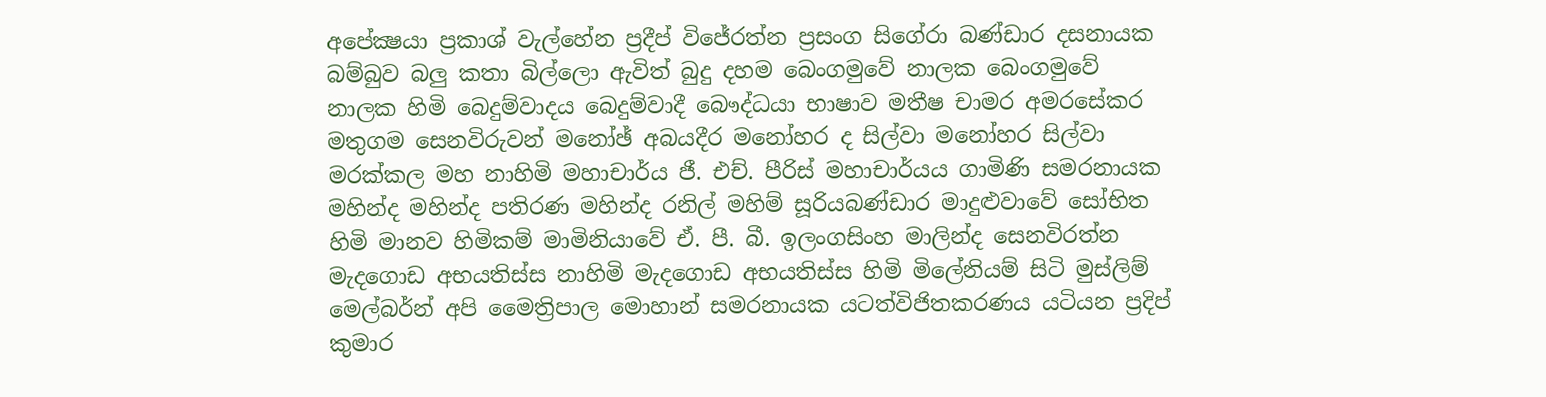අපේක්‍ෂයා ප්‍රකාශ් වැල්හේන ප්‍රදීප් විජේරත්න ප්‍රසංග සිගේරා බණ්ඩාර දසනායක බම්බුව බලු කතා බිල්ලො ඇවිත් බුදු දහම බෙංගමුවේ නාලක බෙංගමුවේ නාලක හිමි බෙදුම්වාදය බෙදුම්වාදී බෞද්ධයා භාෂාව මතීෂ චාමර අමරසේකර මතුගම සෙනවිරුවන් මනෝඡ් අබයදීර මනෝහර ද සිල්වා මනෝහර සිල්වා මරක්කල මහ නාහිමි මහාචාර්ය ජී. එච්. පීරිස් මහාචාර්යය ගාමිණි සමරනායක මහින්ද මහින්ද පතිරණ මහින්ද රනිල් මහිම් සූරියබණ්ඩාර මාදුළුවාවේ සෝභිත හිමි මානව හිමිකම් මාමිනියාවේ ඒ. පී. බී. ඉලංගසිංහ මාලින්ද සෙනවිරත්න මැදගොඩ අභයතිස්ස නාහිමි මැදගොඩ අභයතිස්ස හිමි මිලේනියම් සිටි මුස්‌ලිම් මෙල්බර්න් අපි මෛත්‍රිපාල මොහාන් සමරනායක යටත්විජිතකරණය යටියන ප්‍රදිප් කුමාර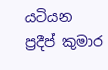යටියන ප්‍රදීප් කුමාර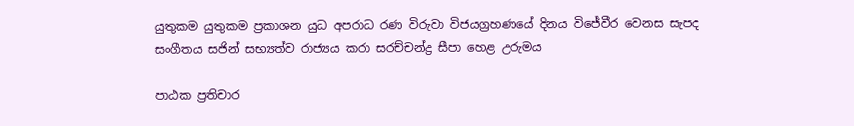යුතුකම යුතුකම ප්‍රකාශන යුධ අපරාධ රණ විරුවා විජයග්‍රහණයේ දිනය විජේවීර වෙනස සැපද සංගීතය සජින් සභ්‍යත්ව රාජ්‍යය කරා සරච්චන්ද්‍ර සීපා හෙළ උරුමය

පාඨක ප්‍රතිචාර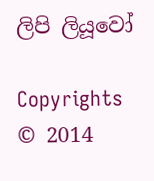ලිපි ලියූවෝ

Copyrights © 2014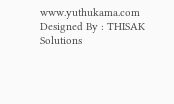www.yuthukama.com Designed By : THISAK Solutions